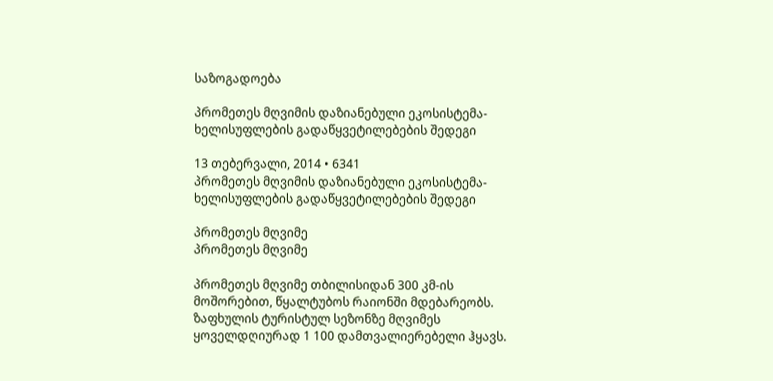საზოგადოება

პრომეთეს მღვიმის დაზიანებული ეკოსისტემა- ხელისუფლების გადაწყვეტილებების შედეგი

13 თებერვალი, 2014 • 6341
პრომეთეს მღვიმის დაზიანებული ეკოსისტემა- ხელისუფლების გადაწყვეტილებების შედეგი

პრომეთეს მღვიმე
პრომეთეს მღვიმე

პრომეთეს მღვიმე თბილისიდან 300 კმ-ის მოშორებით, წყალტუბოს რაიონში მდებარეობს. ზაფხულის ტურისტულ სეზონზე მღვიმეს ყოველდღიურად 1 100 დამთვალიერებელი ჰყავს.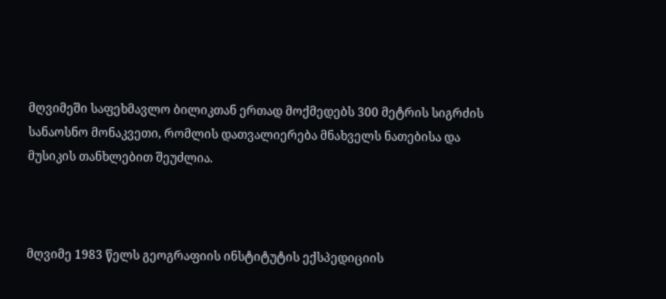მღვიმეში საფეხმავლო ბილიკთან ერთად მოქმედებს 300 მეტრის სიგრძის სანაოსნო მონაკვეთი, რომლის დათვალიერება მნახველს ნათებისა და მუსიკის თანხლებით შეუძლია.



მღვიმე 1983 წელს გეოგრაფიის ინსტიტუტის ექსპედიციის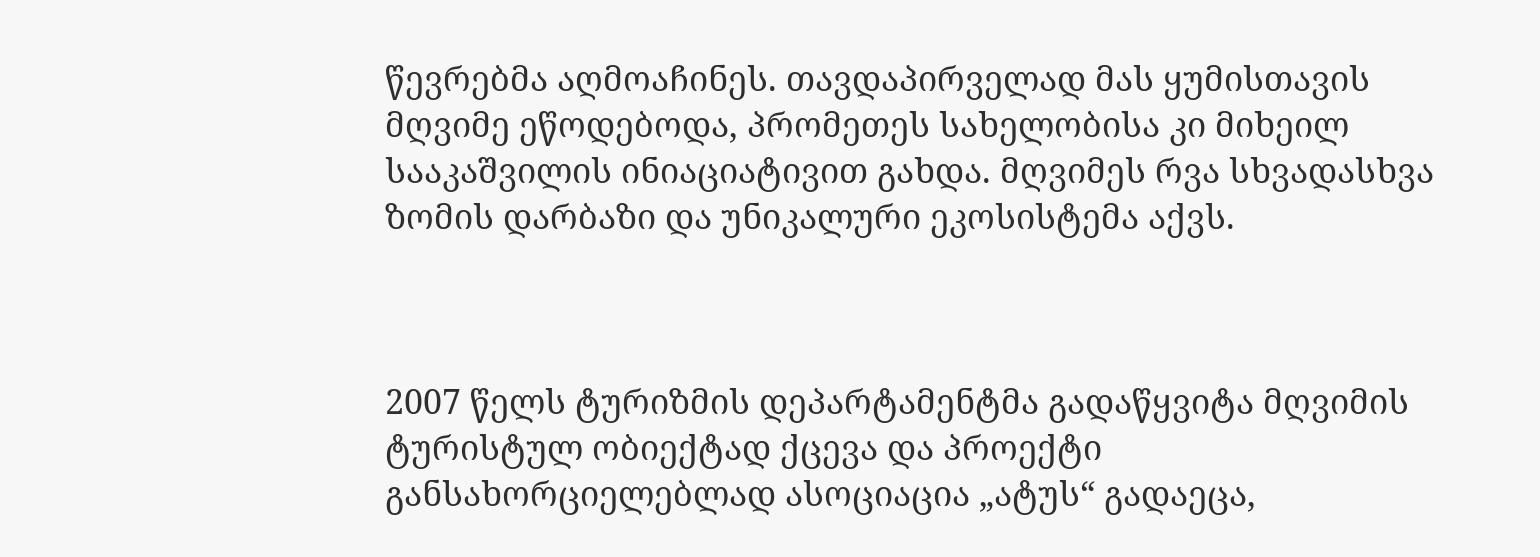წევრებმა აღმოაჩინეს. თავდაპირველად მას ყუმისთავის მღვიმე ეწოდებოდა, პრომეთეს სახელობისა კი მიხეილ სააკაშვილის ინიაციატივით გახდა. მღვიმეს რვა სხვადასხვა ზომის დარბაზი და უნიკალური ეკოსისტემა აქვს.



2007 წელს ტურიზმის დეპარტამენტმა გადაწყვიტა მღვიმის ტურისტულ ობიექტად ქცევა და პროექტი განსახორციელებლად ასოციაცია „ატუს“ გადაეცა,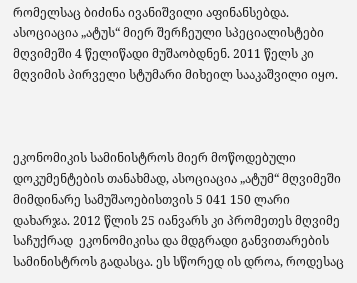რომელსაც ბიძინა ივანიშვილი აფინანსებდა. ასოციაცია „ატუს“ მიერ შერჩეული სპეციალისტები მღვიმეში 4 წელიწადი მუშაობდნენ. 2011 წელს კი მღვიმის პირველი სტუმარი მიხეილ სააკაშვილი იყო.



ეკონომიკის სამინისტროს მიერ მოწოდებული დოკუმენტების თანახმად, ასოციაცია „ატუმ“ მღვიმეში მიმდინარე სამუშაოებისთვის 5 041 150 ლარი დახარჯა. 2012 წლის 25 იანვარს კი პრომეთეს მღვიმე საჩუქრად  ეკონომიკისა და მდგრადი განვითარების სამინისტროს გადასცა. ეს სწორედ ის დროა, როდესაც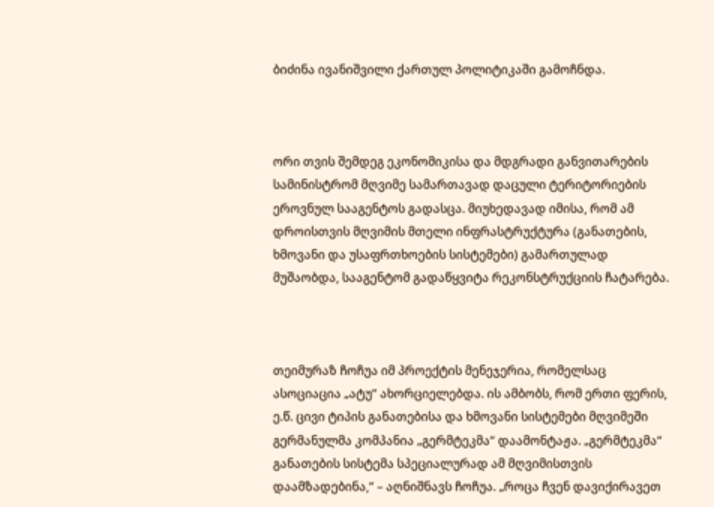ბიძინა ივანიშვილი ქართულ პოლიტიკაში გამოჩნდა.



ორი თვის შემდეგ ეკონომიკისა და მდგრადი განვითარების სამინისტრომ მღვიმე სამართავად დაცული ტერიტორიების ეროვნულ სააგენტოს გადასცა. მიუხედავად იმისა, რომ ამ დროისთვის მღვიმის მთელი ინფრასტრუქტურა (განათების, ხმოვანი და უსაფრთხოების სისტემები) გამართულად მუშაობდა, სააგენტომ გადაწყვიტა რეკონსტრუქციის ჩატარება.



თეიმურაზ ჩოჩუა იმ პროექტის მენეჯერია, რომელსაც ასოციაცია „ატუ“ ახორციელებდა. ის ამბობს, რომ ერთი ფერის, ე.წ. ცივი ტიპის განათებისა და ხმოვანი სისტემები მღვიმეში გერმანულმა კომპანია „გერმტეკმა“ დაამონტაჟა. „გერმტეკმა“ განათების სისტემა სპეციალურად ამ მღვიმისთვის დაამზადებინა,“ – აღნიშნავს ჩოჩუა. „როცა ჩვენ დავიქირავეთ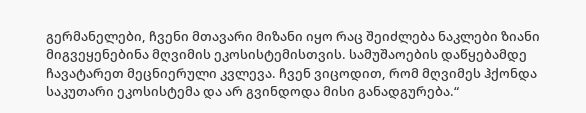გერმანელები, ჩვენი მთავარი მიზანი იყო რაც შეიძლება ნაკლები ზიანი მიგვეყენებინა მღვიმის ეკოსისტემისთვის. სამუშაოების დაწყებამდე ჩავატარეთ მეცნიერული კვლევა. ჩვენ ვიცოდით, რომ მღვიმეს ჰქონდა საკუთარი ეკოსისტემა და არ გვინდოდა მისი განადგურება.“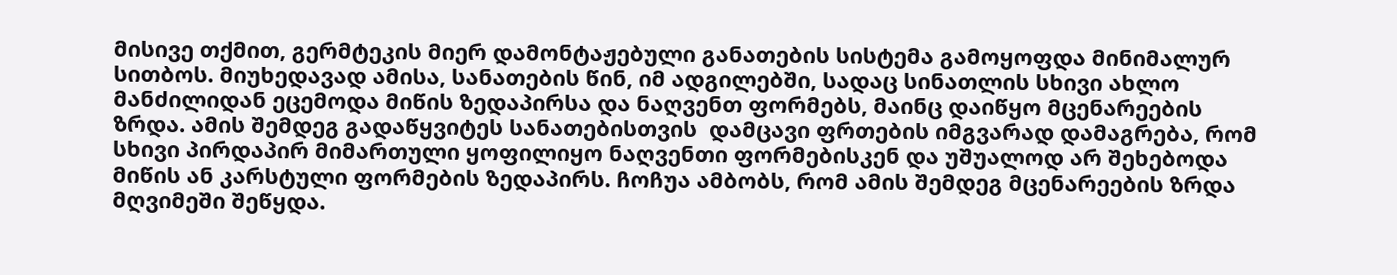მისივე თქმით, გერმტეკის მიერ დამონტაჟებული განათების სისტემა გამოყოფდა მინიმალურ სითბოს. მიუხედავად ამისა, სანათების წინ, იმ ადგილებში, სადაც სინათლის სხივი ახლო მანძილიდან ეცემოდა მიწის ზედაპირსა და ნაღვენთ ფორმებს, მაინც დაიწყო მცენარეების ზრდა. ამის შემდეგ გადაწყვიტეს სანათებისთვის  დამცავი ფრთების იმგვარად დამაგრება, რომ სხივი პირდაპირ მიმართული ყოფილიყო ნაღვენთი ფორმებისკენ და უშუალოდ არ შეხებოდა მიწის ან კარსტული ფორმების ზედაპირს. ჩოჩუა ამბობს, რომ ამის შემდეგ მცენარეების ზრდა მღვიმეში შეწყდა.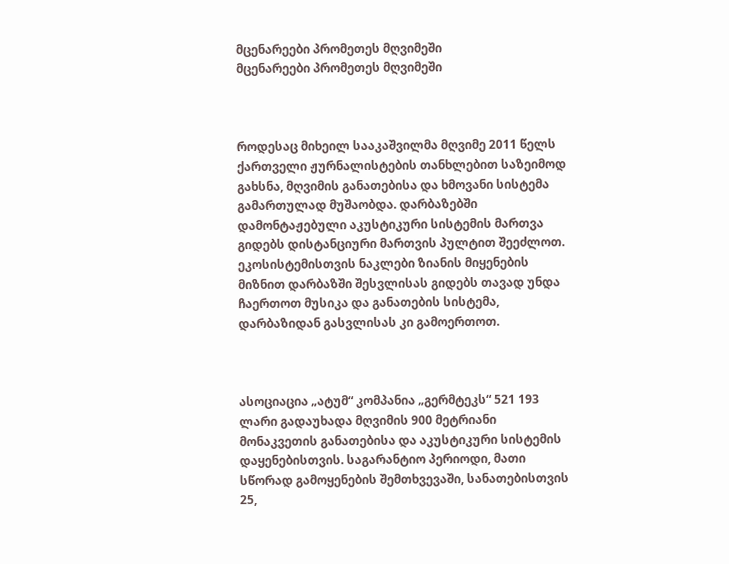მცენარეები პრომეთეს მღვიმეში
მცენარეები პრომეთეს მღვიმეში



როდესაც მიხეილ სააკაშვილმა მღვიმე 2011 წელს ქართველი ჟურნალისტების თანხლებით საზეიმოდ გახსნა, მღვიმის განათებისა და ხმოვანი სისტემა გამართულად მუშაობდა. დარბაზებში დამონტაჟებული აკუსტიკური სისტემის მართვა გიდებს დისტანციური მართვის პულტით შეეძლოთ. ეკოსისტემისთვის ნაკლები ზიანის მიყენების მიზნით დარბაზში შესვლისას გიდებს თავად უნდა ჩაერთოთ მუსიკა და განათების სისტემა, დარბაზიდან გასვლისას კი გამოერთოთ.



ასოციაცია „ატუმ“ კომპანია „გერმტეკს“ 521 193 ლარი გადაუხადა მღვიმის 900 მეტრიანი მონაკვეთის განათებისა და აკუსტიკური სისტემის დაყენებისთვის. საგარანტიო პერიოდი, მათი სწორად გამოყენების შემთხვევაში, სანათებისთვის 25,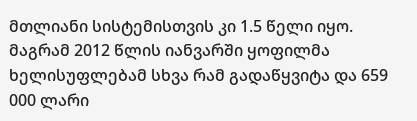მთლიანი სისტემისთვის კი 1.5 წელი იყო. მაგრამ 2012 წლის იანვარში ყოფილმა ხელისუფლებამ სხვა რამ გადაწყვიტა და 659 000 ლარი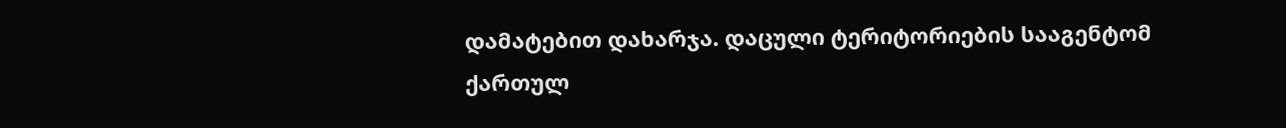დამატებით დახარჯა. დაცული ტერიტორიების სააგენტომ ქართულ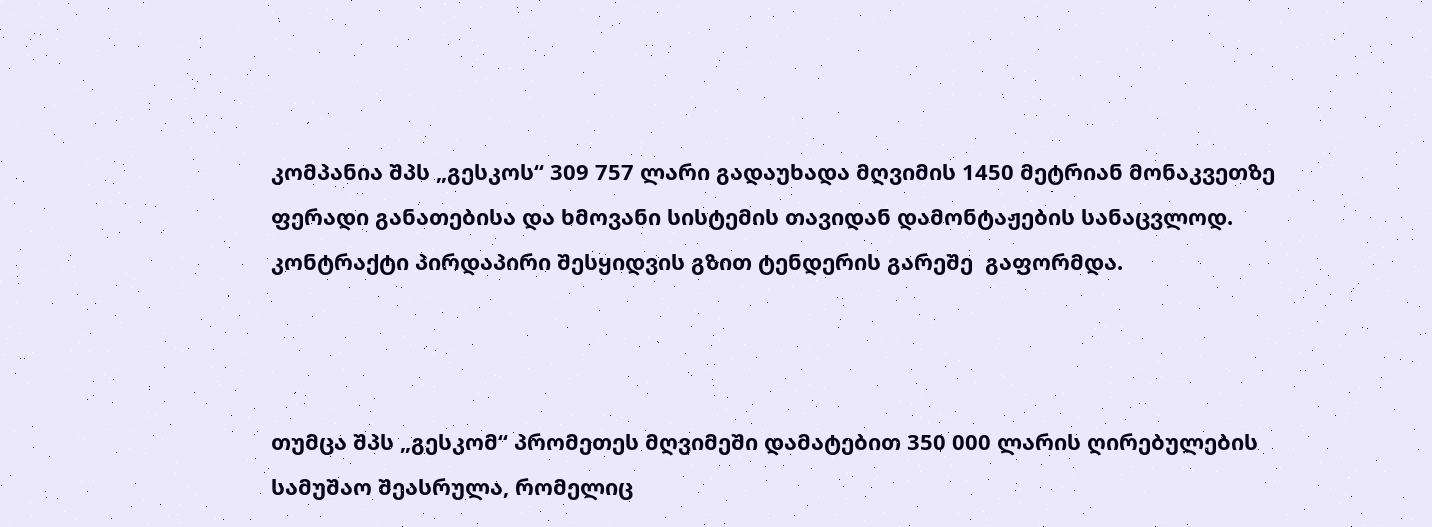კომპანია შპს „გესკოს“ 309 757 ლარი გადაუხადა მღვიმის 1450 მეტრიან მონაკვეთზე ფერადი განათებისა და ხმოვანი სისტემის თავიდან დამონტაჟების სანაცვლოდ. კონტრაქტი პირდაპირი შესყიდვის გზით ტენდერის გარეშე  გაფორმდა.



თუმცა შპს „გესკომ“ პრომეთეს მღვიმეში დამატებით 350 000 ლარის ღირებულების სამუშაო შეასრულა, რომელიც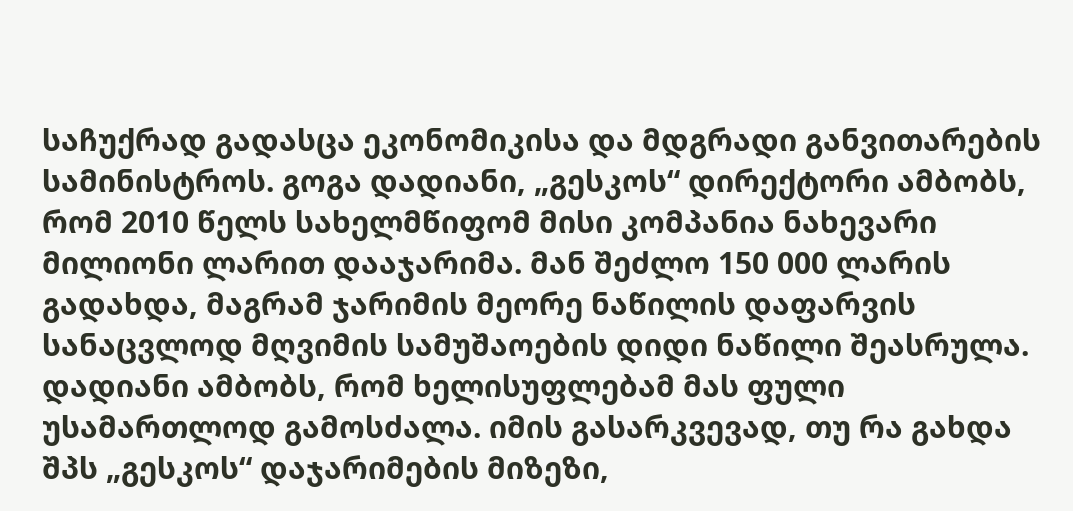საჩუქრად გადასცა ეკონომიკისა და მდგრადი განვითარების სამინისტროს. გოგა დადიანი, „გესკოს“ დირექტორი ამბობს, რომ 2010 წელს სახელმწიფომ მისი კომპანია ნახევარი მილიონი ლარით დააჯარიმა. მან შეძლო 150 000 ლარის გადახდა, მაგრამ ჯარიმის მეორე ნაწილის დაფარვის სანაცვლოდ მღვიმის სამუშაოების დიდი ნაწილი შეასრულა. დადიანი ამბობს, რომ ხელისუფლებამ მას ფული უსამართლოდ გამოსძალა. იმის გასარკვევად, თუ რა გახდა შპს „გესკოს“ დაჯარიმების მიზეზი,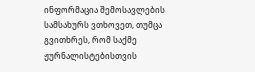ინფორმაცია შემოსავლების სამსახურს ვთხოვეთ, თუმცა გვითხრეს, რომ საქმე ჟურნალისტებისთვის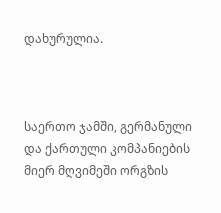დახურულია.



საერთო ჯამში, გერმანული და ქართული კომპანიების მიერ მღვიმეში ორგზის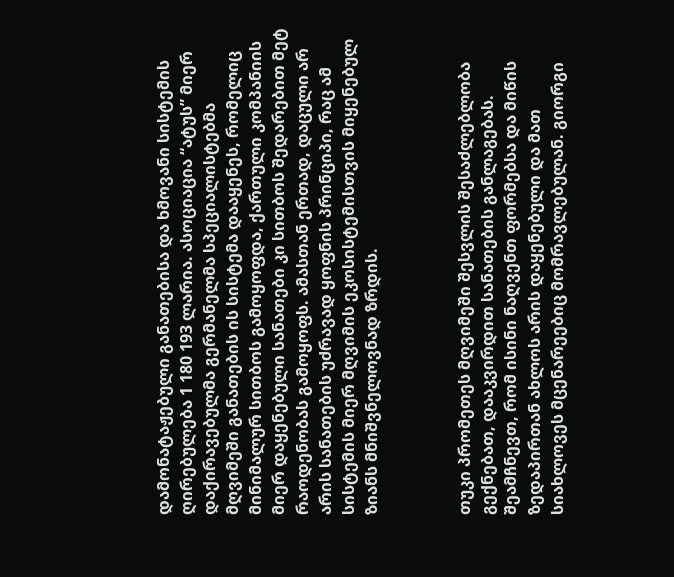დამონატაჟებული განათებისა და ხმოვანი სისტემის ღირებულება 1 180 193 ლარია. ასოციაცია “ატუს” მიერ დაქირავებულმა გერმანელმა სპეციალისტებმა მღვიმეში განათების ის სისტემა დააყენეს, რომელიც მინიმალურ სითბოს გამოყოფდა, ქართული კომპანიის მიერ დაყენებული სანათები კი სითბოს შედარებით მეტ რაოდენობას გამოყოფს. ამასთან ერთად, დაცული არ არის სანათების უძრავად ყოფნის პრინციპი, რაც ამ სისტემის მიერ მღვიმის ეკოსისტემისთვის მიყენებულ ზიანს მნიშვნელოვნად ზრდის.



თუკი პრომეთეს მღვიმეში შესვლის შესაძლებლობა გექნებათ, დააკვირდით სანათების განლაგებას. შეამჩნევთ, რომ ისინი ნაღვენთ ფორმებსა და მიწის ზედაპირთან ახლოს არის დაყენებული და მათ სიახლოვეს მცენარეებიც მომრავლებულან. გიორგი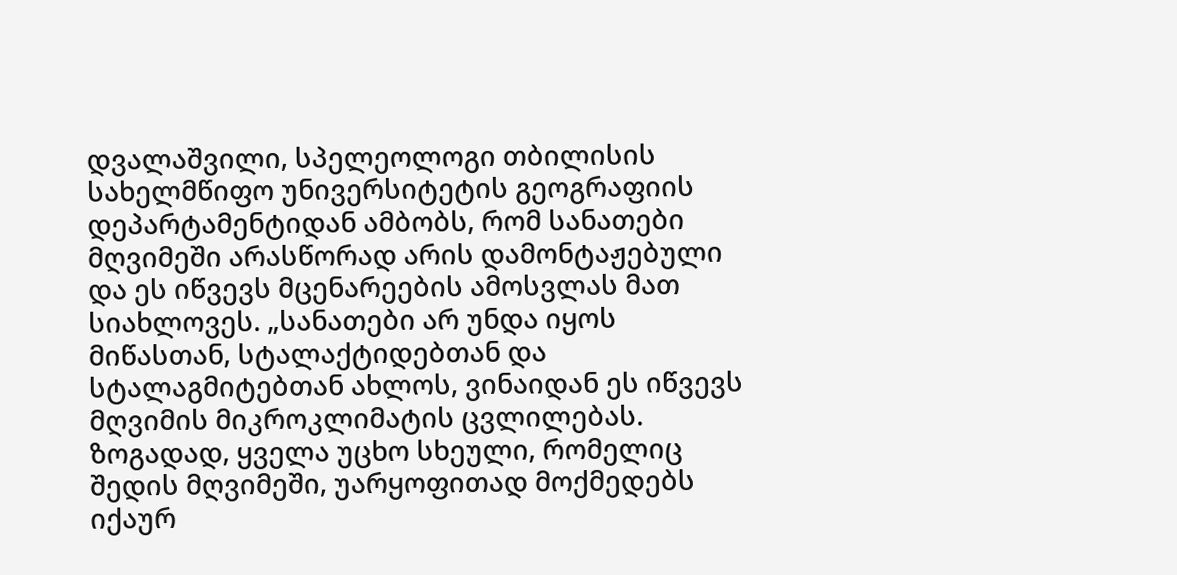დვალაშვილი, სპელეოლოგი თბილისის სახელმწიფო უნივერსიტეტის გეოგრაფიის დეპარტამენტიდან ამბობს, რომ სანათები მღვიმეში არასწორად არის დამონტაჟებული და ეს იწვევს მცენარეების ამოსვლას მათ სიახლოვეს. „სანათები არ უნდა იყოს მიწასთან, სტალაქტიდებთან და სტალაგმიტებთან ახლოს, ვინაიდან ეს იწვევს მღვიმის მიკროკლიმატის ცვლილებას. ზოგადად, ყველა უცხო სხეული, რომელიც შედის მღვიმეში, უარყოფითად მოქმედებს იქაურ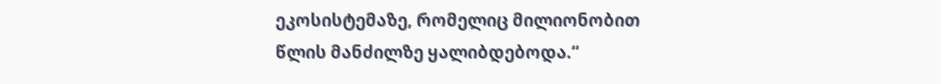ეკოსისტემაზე, რომელიც მილიონობით წლის მანძილზე ყალიბდებოდა.“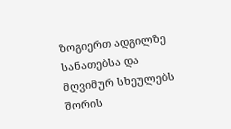ზოგიერთ ადგილზე სანათებსა და მღვიმურ სხეულებს შორის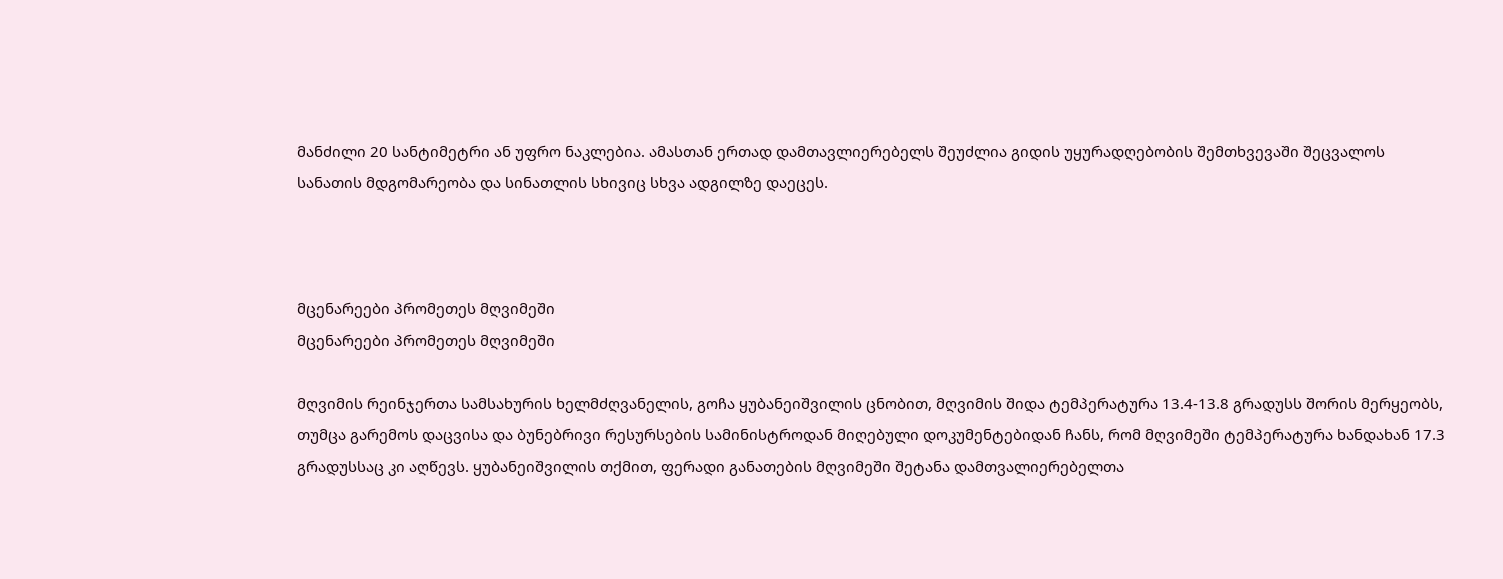მანძილი 20 სანტიმეტრი ან უფრო ნაკლებია. ამასთან ერთად დამთავლიერებელს შეუძლია გიდის უყურადღებობის შემთხვევაში შეცვალოს სანათის მდგომარეობა და სინათლის სხივიც სხვა ადგილზე დაეცეს.



მცენარეები პრომეთეს მღვიმეში
მცენარეები პრომეთეს მღვიმეში

მღვიმის რეინჯერთა სამსახურის ხელმძღვანელის, გოჩა ყუბანეიშვილის ცნობით, მღვიმის შიდა ტემპერატურა 13.4-13.8 გრადუსს შორის მერყეობს, თუმცა გარემოს დაცვისა და ბუნებრივი რესურსების სამინისტროდან მიღებული დოკუმენტებიდან ჩანს, რომ მღვიმეში ტემპერატურა ხანდახან 17.3 გრადუსსაც კი აღწევს. ყუბანეიშვილის თქმით, ფერადი განათების მღვიმეში შეტანა დამთვალიერებელთა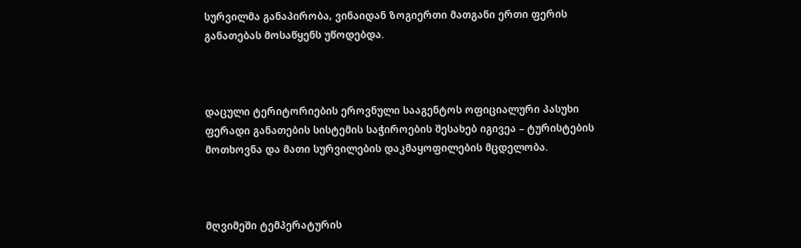სურვილმა განაპირობა, ვინაიდან ზოგიერთი მათგანი ერთი ფერის განათებას მოსაწყენს უწოდებდა.



დაცული ტერიტორიების ეროვნული სააგენტოს ოფიციალური პასუხი ფერადი განათების სისტემის საჭიროების შესახებ იგივეა – ტურისტების მოთხოვნა და მათი სურვილების დაკმაყოფილების მცდელობა.



მღვიმეში ტემპერატურის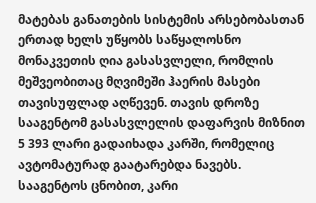მატებას განათების სისტემის არსებობასთან ერთად ხელს უწყობს საწყალოსნო მონაკვეთის ღია გასასვლელი, რომლის მეშვეობითაც მღვიმეში ჰაერის მასები თავისუფლად აღწევენ. თავის დროზე სააგენტომ გასასვლელის დაფარვის მიზნით 5 393 ლარი გადაიხადა კარში, რომელიც ავტომატურად გაატარებდა ნავებს. სააგენტოს ცნობით, კარი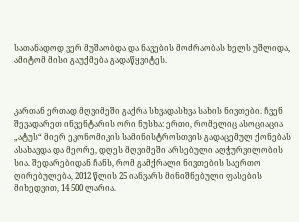სათანადოდ ვერ მუშაობდა და ნავების მოძრაობას ხელს უშლიდა, ამიტომ მისი გაუქმება გადაწყვიტეს.



კართან ერთად მღვიმეში გაქრა სხვადასხვა სახის ნივთები. ჩვენ შევადარეთ ინვენტარის ორი ნუსხა: ერთი, რომელიც ასოციაცია „ატუს“ მიერ ეკონომიკის სამინისტროსთვის გადაცემულ ქონებას ასახავდა და მეორე, დღეს მღვიმეში არსებული აღჭურვილობის სია. შედარებიდან ჩანს, რომ გამქრალი ნივთების საერთო ღირებულება, 2012 წლის 25 იანვარს მინიშნებული ფასების მიხედვით, 14 500 ლარია.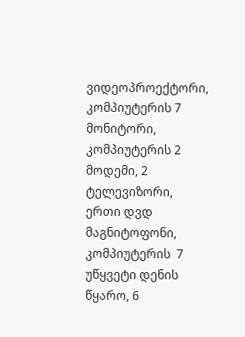ვიდეოპროექტორი, კომპიუტერის 7 მონიტორი, კომპიუტერის 2 მოდემი, 2 ტელევიზორი, ერთი დვდ მაგნიტოფონი, კომპიუტერის  7 უწყვეტი დენის წყარო, 6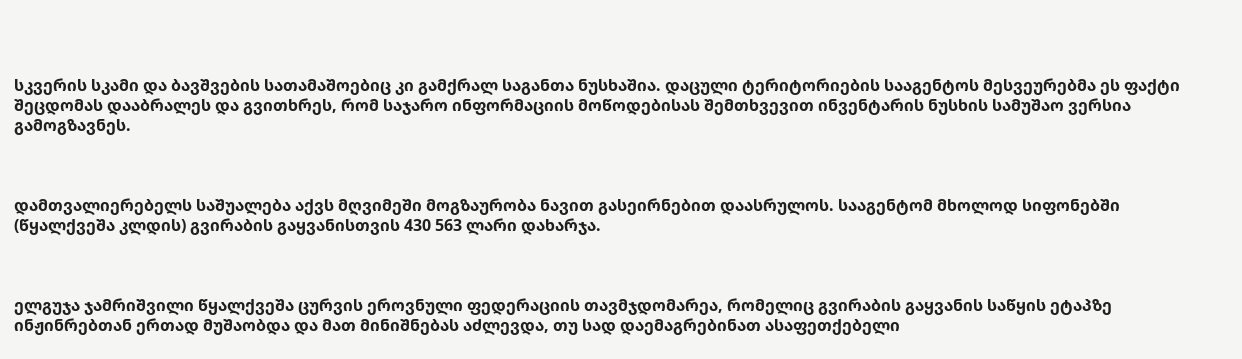სკვერის სკამი და ბავშვების სათამაშოებიც კი გამქრალ საგანთა ნუსხაშია. დაცული ტერიტორიების სააგენტოს მესვეურებმა ეს ფაქტი შეცდომას დააბრალეს და გვითხრეს, რომ საჯარო ინფორმაციის მოწოდებისას შემთხვევით ინვენტარის ნუსხის სამუშაო ვერსია გამოგზავნეს.



დამთვალიერებელს საშუალება აქვს მღვიმეში მოგზაურობა ნავით გასეირნებით დაასრულოს. სააგენტომ მხოლოდ სიფონებში (წყალქვეშა კლდის) გვირაბის გაყვანისთვის 430 563 ლარი დახარჯა.



ელგუჯა ჯამრიშვილი წყალქვეშა ცურვის ეროვნული ფედერაციის თავმჯდომარეა, რომელიც გვირაბის გაყვანის საწყის ეტაპზე ინჟინრებთან ერთად მუშაობდა და მათ მინიშნებას აძლევდა, თუ სად დაემაგრებინათ ასაფეთქებელი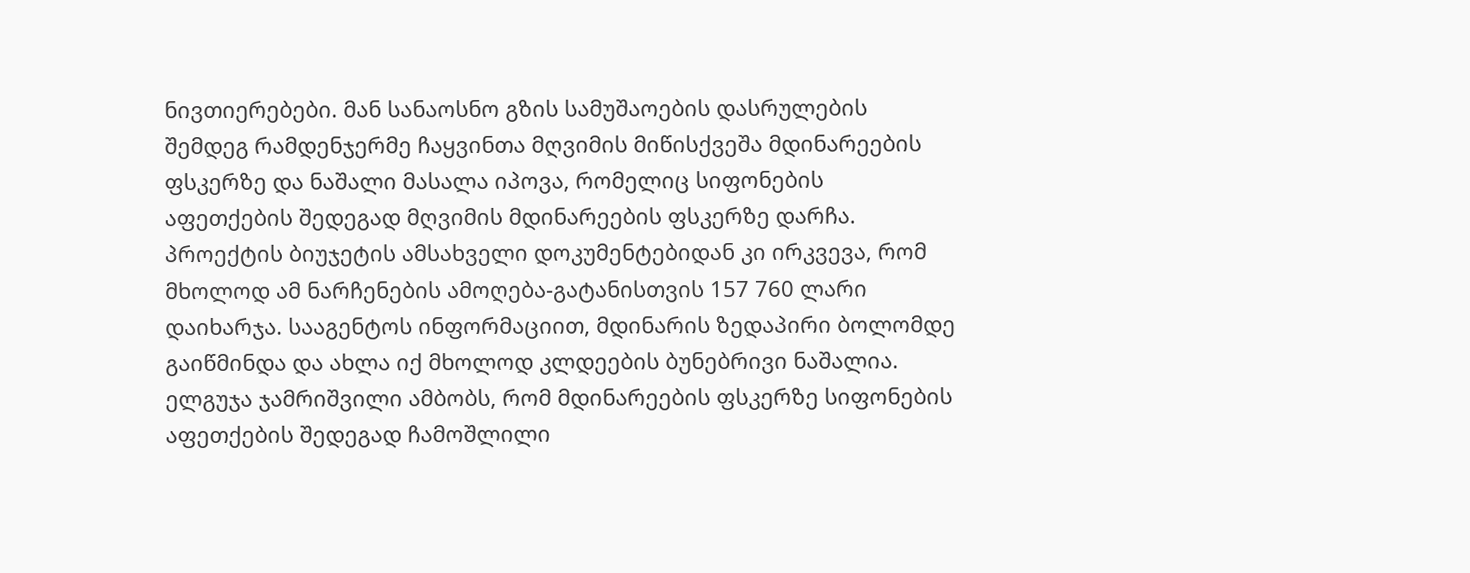ნივთიერებები. მან სანაოსნო გზის სამუშაოების დასრულების შემდეგ რამდენჯერმე ჩაყვინთა მღვიმის მიწისქვეშა მდინარეების ფსკერზე და ნაშალი მასალა იპოვა, რომელიც სიფონების აფეთქების შედეგად მღვიმის მდინარეების ფსკერზე დარჩა. პროექტის ბიუჯეტის ამსახველი დოკუმენტებიდან კი ირკვევა, რომ მხოლოდ ამ ნარჩენების ამოღება-გატანისთვის 157 760 ლარი დაიხარჯა. სააგენტოს ინფორმაციით, მდინარის ზედაპირი ბოლომდე გაიწმინდა და ახლა იქ მხოლოდ კლდეების ბუნებრივი ნაშალია. ელგუჯა ჯამრიშვილი ამბობს, რომ მდინარეების ფსკერზე სიფონების აფეთქების შედეგად ჩამოშლილი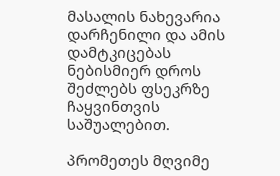მასალის ნახევარია დარჩენილი და ამის დამტკიცებას ნებისმიერ დროს შეძლებს ფსეკრზე ჩაყვინთვის საშუალებით.

პრომეთეს მღვიმე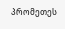პრომეთეს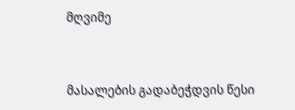მღვიმე



მასალების გადაბეჭდვის წესი